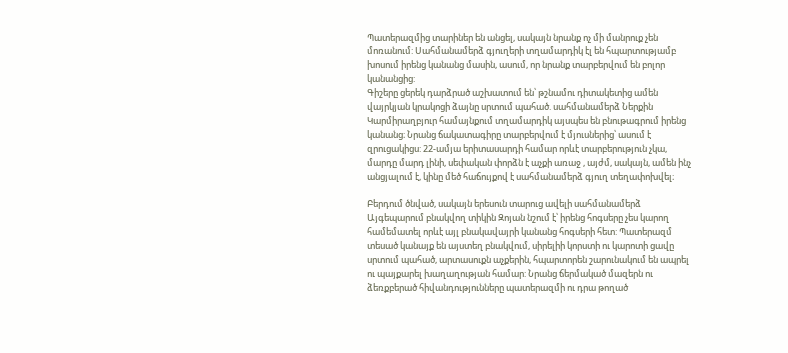Պատերազմից տարիներ են անցել, սակայն նրանք ոչ մի մանրուք չեն մոռանում: Սահմանամերձ գյուղերի տղամարդիկ էլ են հպարտությամբ խոսում իրենց կանանց մասին, ասում, որ նրանք տարբերվում են բոլոր կանանցից:
Գիշերը ցերեկ դարձրած աշխատում են՝ թշնամու դիտակետից ամեն վայրկյան կրակոցի ձայնը սրտում պահած. սահմանամերձ Ներքին Կարմիրաղբյուր համայնքում տղամարդիկ այսպես են բնութագրում իրենց կանանց։ Նրանց ճակատագիրը տարբերվում է մյուսներից՝ ասում է զրուցակիցս: 22-ամյա երիտասարդի համար որևէ տարբերություն չկա, մարդը մարդ լինի, սեփական փորձն է աչքի առաջ , այժմ, սակայն, ամեն ինչ անցյալում է, կինը մեծ հաճույքով է սահմանամերձ գյուղ տեղափոխվել։

Բերդում ծնված, սակայն երեսուն տարուց ավելի սահմանամերձ Այգեպարում բնակվող տիկին Զոյան նշում է՝ իրենց հոգսերը չես կարող համեմատել որևէ այլ բնակավայրի կանանց հոգսերի հետ: Պատերազմ տեսած կանայք են այստեղ բնակվում, սիրելիի կորստի ու կարոտի ցավը սրտում պահած, արտասուքն աչքերին, հպարտորեն շարունակում են ապրել ու պայքարել խաղաղության համար: Նրանց ճերմակած մազերն ու ձեռքբերած հիվանդությունները պատերազմի ու դրա թողած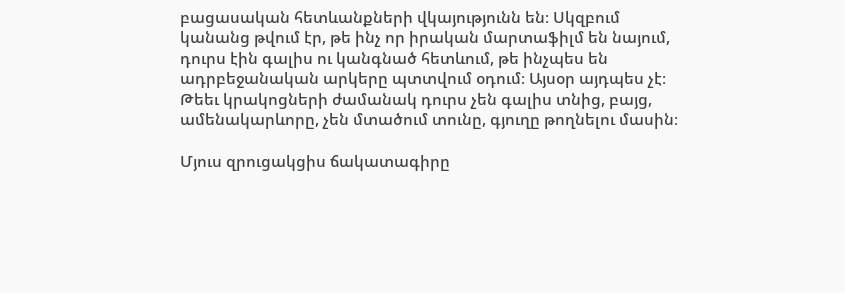բացասական հետևանքների վկայությունն են։ Սկզբում կանանց թվում էր, թե ինչ որ իրական մարտաֆիլմ են նայում, դուրս էին գալիս ու կանգնած հետևում, թե ինչպես են ադրբեջանական արկերը պտտվում օդում։ Այսօր այդպես չէ։ Թեեւ կրակոցների ժամանակ դուրս չեն գալիս տնից, բայց, ամենակարևորը, չեն մտածում տունը, գյուղը թողնելու մասին։

Մյուս զրուցակցիս ճակատագիրը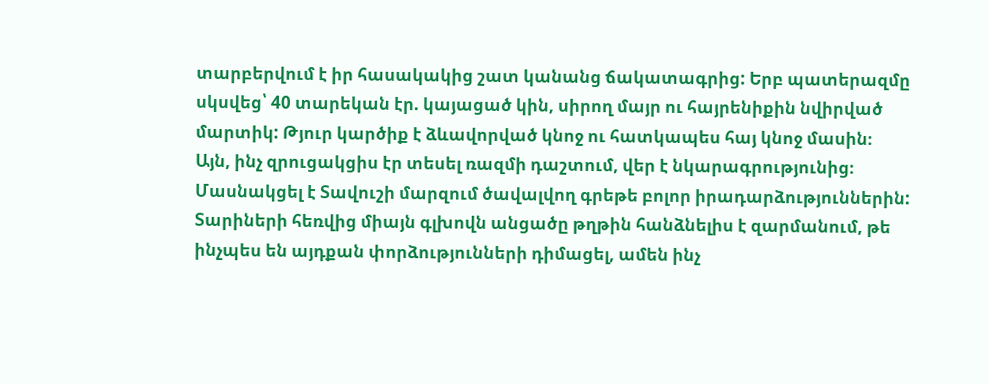տարբերվում է իր հասակակից շատ կանանց ճակատագրից: Երբ պատերազմը սկսվեց՝ 40 տարեկան էր. կայացած կին, սիրող մայր ու հայրենիքին նվիրված մարտիկ: Թյուր կարծիք է ձևավորված կնոջ ու հատկապես հայ կնոջ մասին։ Այն, ինչ զրուցակցիս էր տեսել ռազմի դաշտում, վեր է նկարագրությունից։ Մասնակցել է Տավուշի մարզում ծավալվող գրեթե բոլոր իրադարձություններին: Տարիների հեռվից միայն գլխովն անցածը թղթին հանձնելիս է զարմանում, թե ինչպես են այդքան փորձությունների դիմացել, ամեն ինչ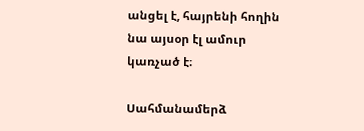անցել է, հայրենի հողին նա այսօր էլ ամուր կառչած է։

Սահմանամերձ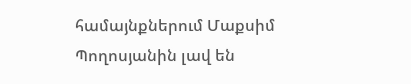համայնքներում Մաքսիմ Պողոսյանին լավ են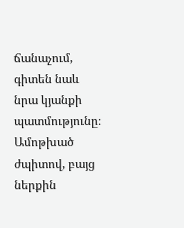ճանաչում, գիտեն նաև նրա կյանքի պատմությունը։ Ամոթխած ժպիտով, բայց ներքին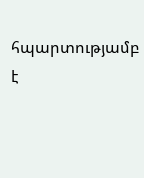հպարտությամբ է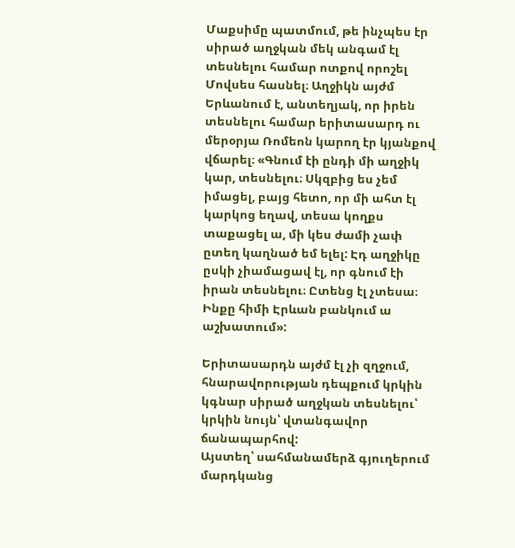Մաքսիմը պատմում, թե ինչպես էր սիրած աղջկան մեկ անգամ էլ տեսնելու համար ոտքով որոշել Մովսես հասնել։ Աղջիկն այժմ Երևանում է, անտեղյակ, որ իրեն տեսնելու համար երիտասարդ ու մերօրյա Ռոմեոն կարող էր կյանքով վճարել։ «Գնում էի ընդի մի աղջիկ կար, տեսնելու։ Սկզբից ես չեմ իմացել, բայց հետո, որ մի ահտ էլ կարկոց եղավ, տեսա կողքս տաքացել ա, մի կես ժամի չափ ըտեղ կաղնած եմ ելել: Էդ աղջիկը ըսկի չիամացավ էլ, որ գնում էի իրան տեսնելու։ Ըտենց էլ չտեսա։ Ինքը հիմի Էրևան բանկում ա աշխատում»:

Երիտասարդն այժմ էլ չի զղջում, հնարավորության դեպքում կրկին կգնար սիրած աղջկան տեսնելու՝ կրկին նույն՝ վտանգավոր ճանապարհով:
Այստեղ՝ սահմանամերձ գյուղերում մարդկանց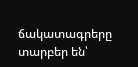ճակատագրերը տարբեր են՝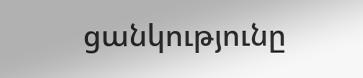ցանկությունը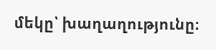մեկը՝ խաղաղությունը։